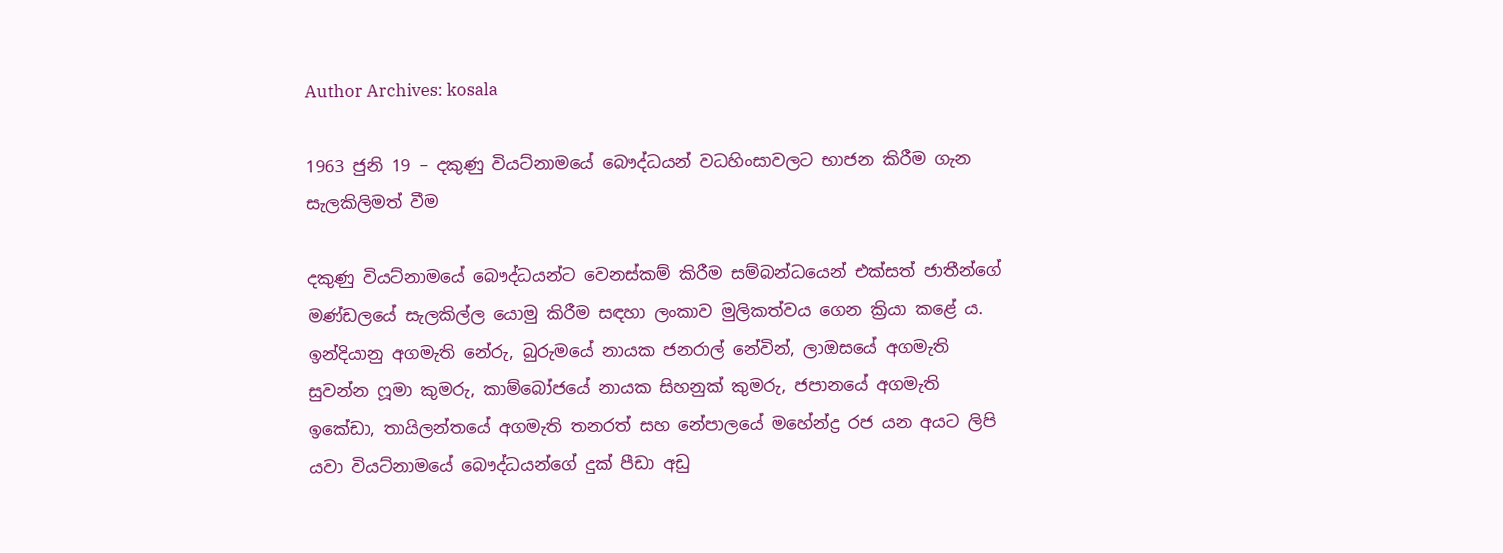Author Archives: kosala

1963 ජුනි 19 – දකුණු වියට්නාමයේ බෞද්ධයන් වධහිංසාවලට භාජන කිරීම ගැන සැලකිලිමත් වීම

දකුණු වියට්නාමයේ බෞද්ධයන්ට වෙනස්කම් කිරීම සම්බන්ධයෙන් එක්සත් ජාතීන්ගේ මණ්ඩලයේ සැලකිල්ල යොමු කිරීම සඳහා ලංකාව මුලික‍ත්වය ගෙන ක්‍රියා කළේ ය. ඉන්දියානු අගමැති නේරු, බුරුමයේ නායක ජනරාල් නේවින්, ලාඔසයේ අගමැති සුවන්න ෆූමා කුමරු, කාම්බෝජයේ නායක සිහනුක් කුමරු, ජපානයේ අගමැති ඉකේඩා, තායිලන්තයේ අගමැති තනරත් සහ නේපාලයේ මහේන්ද්‍ර රජ යන අයට ලිපි යවා වියට්නාමයේ බෞද්ධයන්ගේ දුක් පීඩා අඩු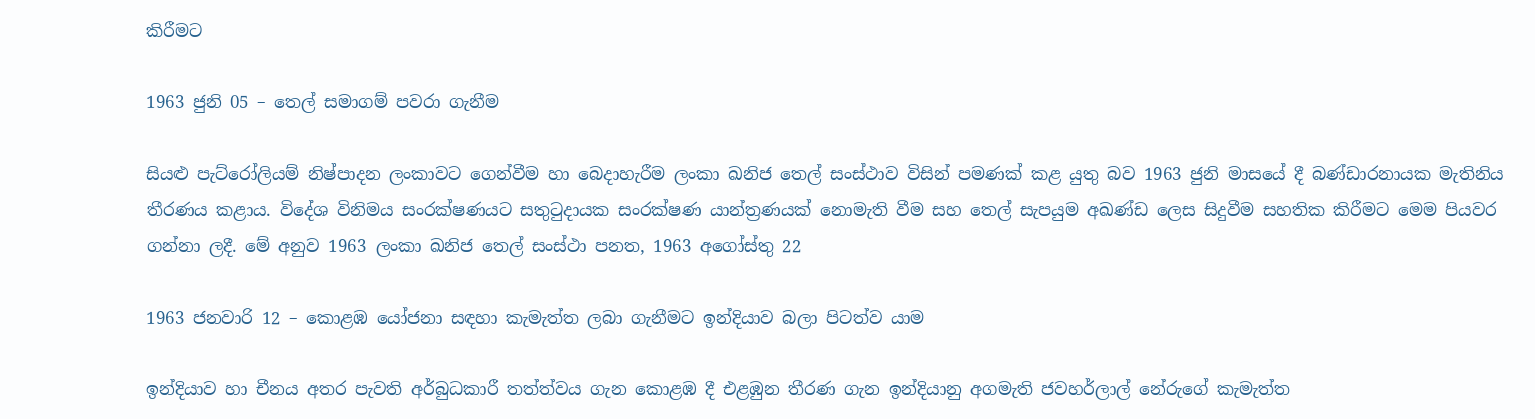කිරීමට

1963 ජුනි 05 – තෙල් සමාගම් පවරා ගැනීම

සියළු පැට්රෝලියම් නිෂ්පාදන ලංකාවට ගෙන්වීම හා බෙදාහැරීම ලංකා ඛනිජ ‍තෙල් සංස්ථාව විසින් පමණක් කළ යුතු බව 1963 ජුනි මාසයේ දී බණ්ඩාරනායක මැතිනිය තීරණය කළාය. විදේශ විනිමය සංරක්ෂණයට සතුටුදායක සංරක්ෂණ යාන්ත්‍රණයක් නොමැති වීම සහ තෙල් සැපයුම අඛණ්ඩ ලෙස සිදුවීම සහතික කිරීමට මෙම පියවර ගන්නා ලදී. මේ අනුව 1963 ලංකා ඛනිජ තෙල් සංස්ථා පනත, 1963 අගෝස්තු 22

1963 ජනවාරි 12 – කොළඹ යෝජනා සඳහා කැමැත්ත ලබා ගැනීමට ඉන්දියාව බලා පිටත්ව යාම

ඉන්දියාව හා චීනය අතර පැවති අර්බුධකාරී තත්ත්වය ගැන කොළඹ දී එළඹුන තීරණ ගැන ඉන්දියානු අගමැති ජවහර්ලාල් නේරුගේ කැමැත්ත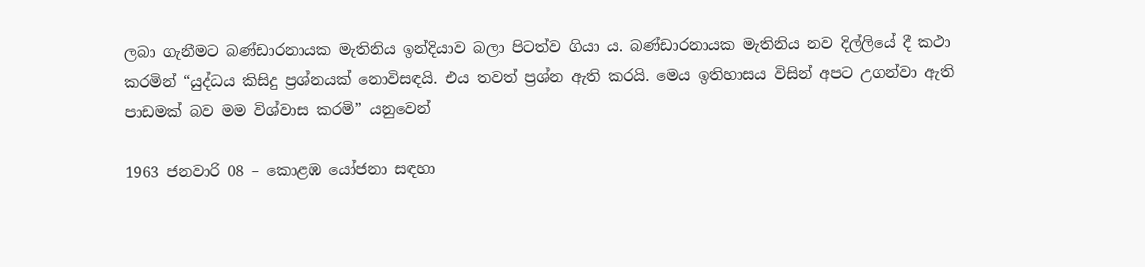ලබා ගැනීමට බණ්ඩාරනායක මැතිනිය ඉන්දියාව බලා පිටත්ව ගියා ය. බණ්ඩාරනායක මැතිනිය නව දිල්ලියේ දී කථා කරමින් “යුද්ධය කිසිදු ප්‍රශ්නයක් නොවිසඳයි. එය තවත් ප්‍රශ්න ඇති කරයි. මෙය ඉතිහාසය විසින් අපට උගන්වා ඇති පාඩමක් බව මම විශ්වාස කරමි” යනුවෙන්

1963 ජනවාරි 08 – කොළඹ යෝජනා සඳහා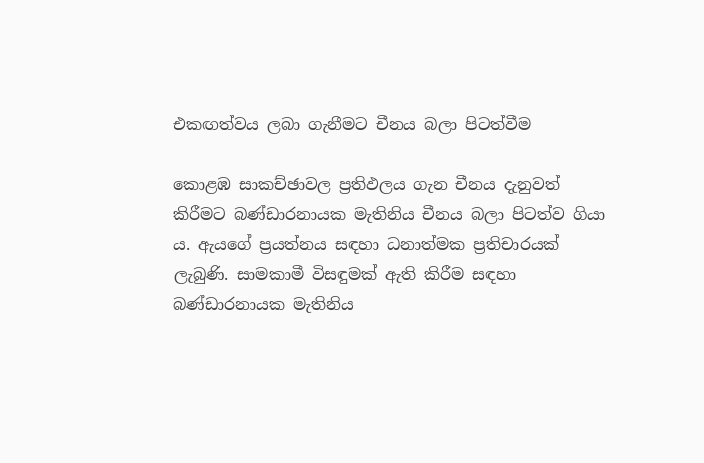එකඟත්වය ලබා ගැනීමට චීනය බලා පිටත්වීම

කොළඹ සාකච්ඡාවල ප්‍රතිඵලය ගැන චීනය දැනුවත් කිරීමට බණ්ඩාරනායක මැතිනිය චීනය බලා පිටත්ව ගියා ය. ඇයගේ ප්‍රයත්නය සඳහා ධනාත්මක ප්‍රතිචාරයක් ලැබුණි. සාමකාමී විසඳුමක් ඇති කිරීම සඳහා බණ්ඩාරනායක මැතිනිය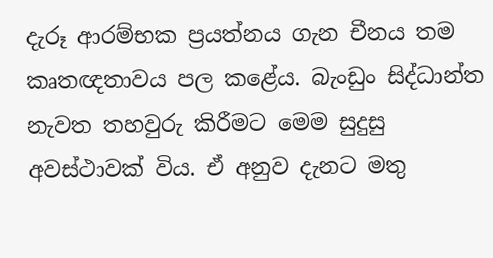දැරූ ආරම්භක ප්‍රයත්නය ගැන චීනය තම කෘතඥතාවය පල කළේය. බැංඩුං සිද්ධාන්ත නැවත තහවුරු කිරීමට මෙම සුදුසු අවස්ථාවක් විය. ඒ අනුව දැනට මතු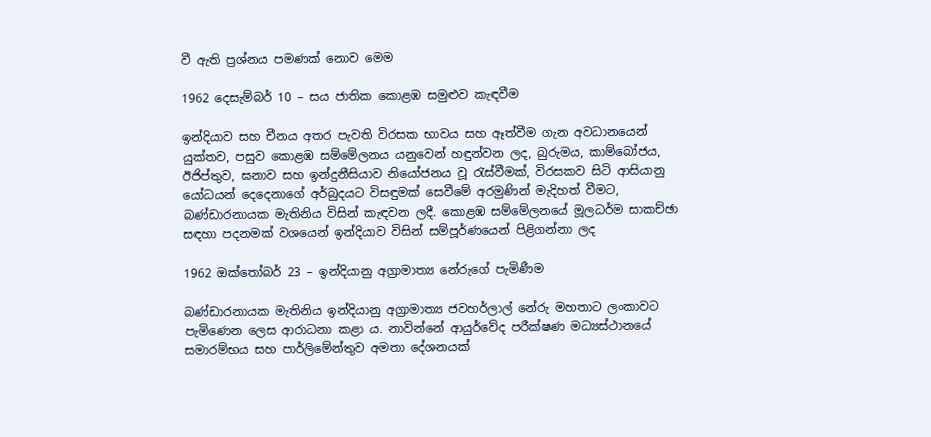වී ඇති ප්‍රශ්නය පමණක් නොව මෙම

1962 දෙසැම්බර් 10 – සය ජාතික කොළඹ සමුළුව කැඳවීම

ඉන්දියාව සහ චීනය අතර පැවති විරසක භාවය සහ ඈත්වීම ගැන අවධානයෙන් යුක්තව, පසුව කොළඹ සම්මේලනය යනුවෙන් හඳුන්වන ලද, බුරුමය, කාම්බෝජය, ඊජිප්තුව, ඝනාව සහ ඉන්දුනීසියාව නියෝජනය වූ රැස්වීමක්, විරසකව සිටි ආසියානු යෝධයන් දෙදෙනාගේ අර්බුදයට විසඳුමක් සෙවීමේ අරමුණින් මැදිහත් වීමට, බණ්ඩාරනායක මැතිනිය විසින් කැඳවන ලදී. කොළඹ සම්මේලනයේ මූලධර්ම සාකච්ඡා සඳහා පදනමක් වශයෙන් ඉන්දියාව විසින් සම්පූර්ණයෙන් පිළිගන්නා ලද

1962 ඔක්තෝබර් 23 – ඉන්දියානු අග්‍රාමාත්‍ය නේරුගේ පැමිණීම

බණ්ඩාරනායක මැතිනිය ඉන්දියානු අග්‍රාමාත්‍ය ජවහර්ලාල් නේරු මහතාට ලංකාවට පැමිණෙන ලෙස ආරාධනා ක‍ළා ය. නාවින්නේ ආයුර්වේද පරීක්ෂණ මධ්‍යස්ථානයේ සමාරම්භය සහ පාර්ලිමේන්තුව අමතා දේශනයක්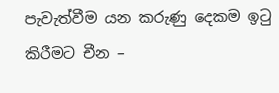පැවැත්වීම යන කරුණු දෙකම ඉටු කිරීමට චීන –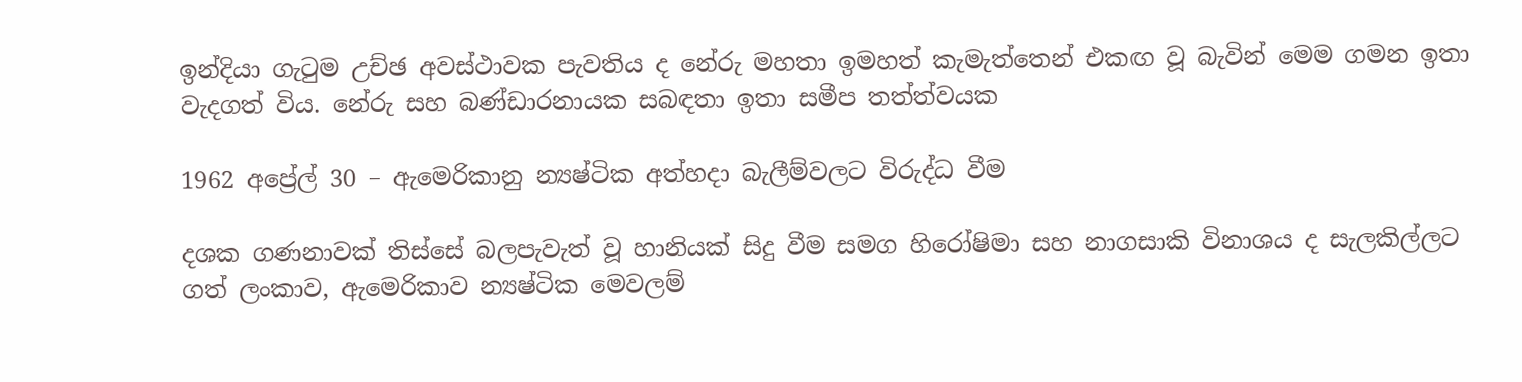ඉන්දියා ගැටුම උච්ඡ අවස්ථාවක පැවතිය ද නේරු මහතා ඉමහත් කැමැත්තෙන් එකඟ වූ බැවින් මෙම ගමන ඉතා වැදගත් විය. නේරු සහ බණ්ඩාරනායක සබඳතා ඉතා සමීප තත්ත්වයක

1962 අප්‍රේල් 30 – ඇමෙරිකානු න්‍යෂ්ටික අත්හදා බැලීම්වලට විරුද්ධ වීම

දශක ගණනාවක් තිස්සේ බලපැවැත් වූ හානියක් සිදු වීම සමග හිරෝෂිමා සහ නාගසාකි විනාශය ද සැලකිල්ලට ගත් ලංකාව, ඇමෙරිකාව න්‍යෂ්ටික මෙවලම්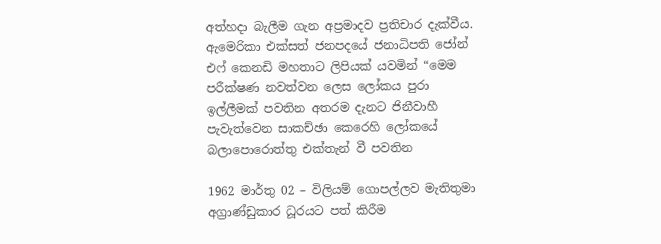අත්හදා බැලීම ගැන අප්‍රමාදව ප්‍රතිචාර දැක්වීය. ඇමෙරිකා එක්සත් ජනපදයේ ජනාධිපති ජෝන් එෆ් කෙනඩි මහතාට ලිපියක් යවමින් “මෙම පරීක්ෂණ නවත්වන ලෙස ලෝකය පුරා ඉල්ලීමක් පවතින අතරම දැනට ජිනීවාහී පැවැත්වෙන සාකච්ඡා කෙරෙහි ලෝකයේ බලාපොරොත්තු එක්තැන් වී පවතින

1962 මාර්තු 02 – විලියම් ගොපල්ලව මැතිතුමා අග්‍රාණ්ඩුකාර ධූරයට පත් කිරීම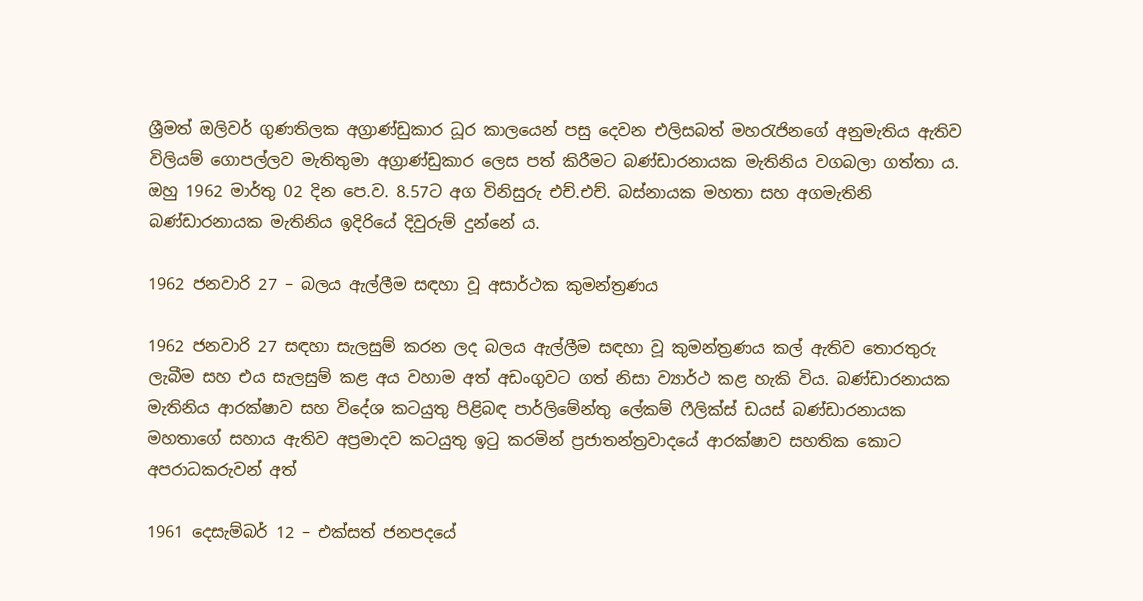ශ්‍රීමත් ඔලිවර් ගුණතිලක අග්‍රාණ්ඩුකාර ධූර කාලයෙන් පසු දෙවන එලිසබත් මහරැජිනගේ අනුමැතිය ඇතිව විලියම් ගොපල්ලව මැතිතුමා අග්‍රා‍ණ්ඩුකාර ලෙස පත් කිරීමට බණ්ඩාරනායක මැතිනිය වගබලා ගත්තා ය. ඔහු 1962 මාර්තු 02 දින පෙ.ව. 8.57ට අග විනිසුරු එච්.එච්. බස්නායක මහතා සහ අගමැතිනි බණ්ඩාරනායක මැතිනිය ඉදිරියේ දිවුරුම් දුන්නේ ය.

1962 ජනවාරි 27 – බලය ඇල්ලීම සඳහා වූ අසාර්ථක කුමන්ත්‍රණය

1962 ජනවාරි 27 සඳහා සැලසුම් කරන ලද බලය ඇල්ලීම සඳහා වූ කුමන්ත්‍රණය කල් ඇතිව තොරතුරු ලැබීම සහ එය සැලසුම් කළ අය වහාම අත් අඩංගුවට ගත් නිසා ව්‍යාර්ථ කළ හැකි විය. බණ්ඩාරනායක මැතිනිය ආරක්ෂාව සහ විදේශ කටයුතු පිළිබඳ පාර්ලිමේන්තු ලේකම් ෆීලික්ස් ඩයස් බණ්ඩාරනායක මහතාගේ සහාය ඇතිව අප්‍රමාදව කටයුතු ඉටු කරමින් ප්‍රජාතන්ත්‍රවාදයේ ආරක්ෂාව සහතික කොට අපරාධකරුවන් අත්

1961 දෙසැම්බර් 12 – එක්සත් ජනපදයේ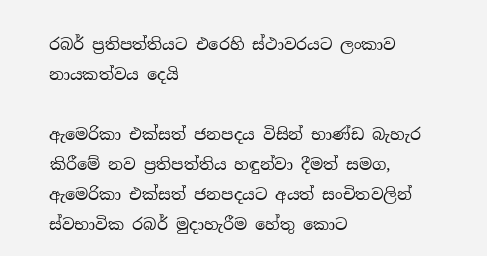රබර් ප්‍රතිපත්තියට එරෙහි ස්ථාවරයට ලංකාව නායකත්වය දෙයි

ඇමෙරිකා එක්සත් ජනපදය විසින් භාණ්ඩ බැහැර කිරීමේ නව ප්‍රතිපත්තිය හඳුන්වා දීමත් සමග, ඇමෙරිකා එක්සත් ජනපදයට අයත් සංචිතවලින් ස්වභාවික රබර් මුදාහැරීම හේතු කොට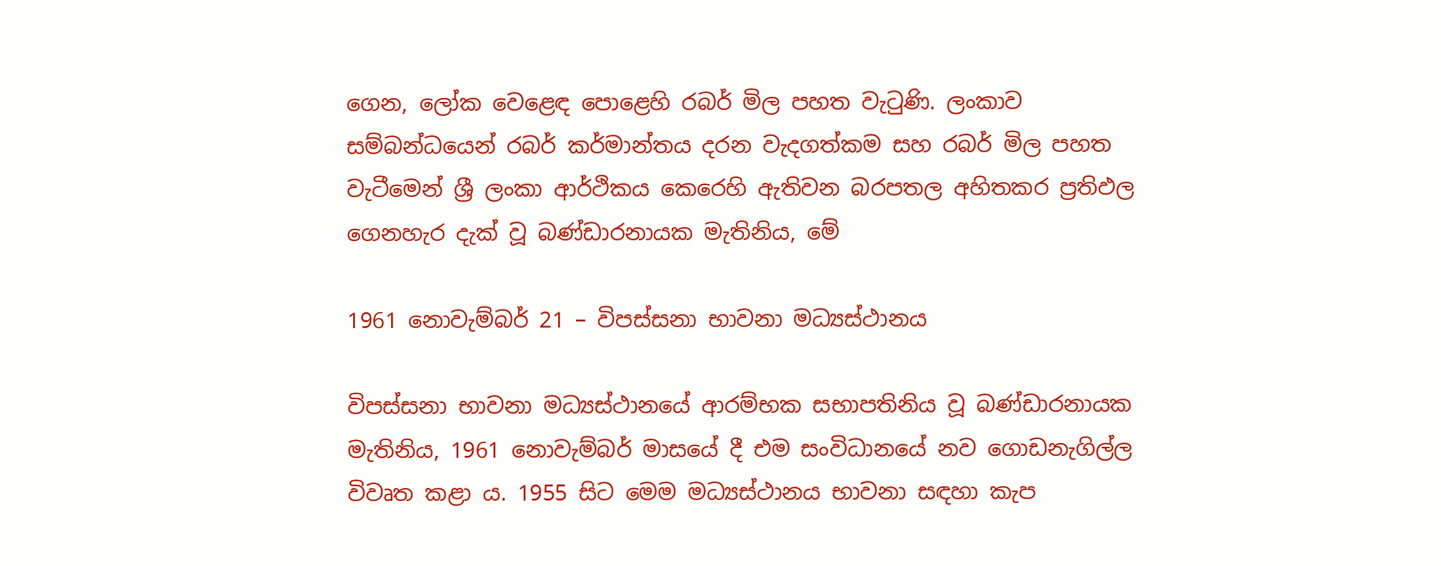ගෙන, ලෝක වෙළෙඳ පොළෙහි රබර් මිල පහත වැටුණි. ලංකාව සම්බන්ධයෙන් රබර් කර්මාන්තය දරන වැදගත්කම සහ රබර් මිල පහත වැටීමෙන් ශ්‍රී ලංකා ආර්ථිකය කෙරෙහි ඇතිවන බරපතල අහිතකර ප්‍රතිඵල ගෙනහැර දැක් වූ බණ්ඩාරනායක මැතිනිය, මේ

1961 නොවැම්බර් 21 – විපස්සනා භාවනා මධ්‍යස්ථානය

විපස්සනා භාවනා මධ්‍යස්ථානයේ ආරම්භක සභාපතිනිය වූ බණ්ඩාරනායක මැතිනිය, 1961 නොවැම්බර් මාසයේ දී එම සංවිධානයේ නව ගොඩනැගිල්ල විවෘත කළා ය. 1955 සිට මෙම මධ්‍යස්ථානය භාවනා සඳහා කැප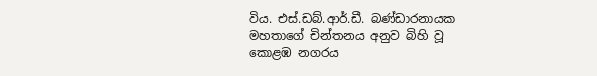විය. එස්.ඩබ්.ආර්.ඩී. බණ්ඩාරනායක මහතාගේ චින්තනය අනුව බිහි වූ කොළඹ නගරය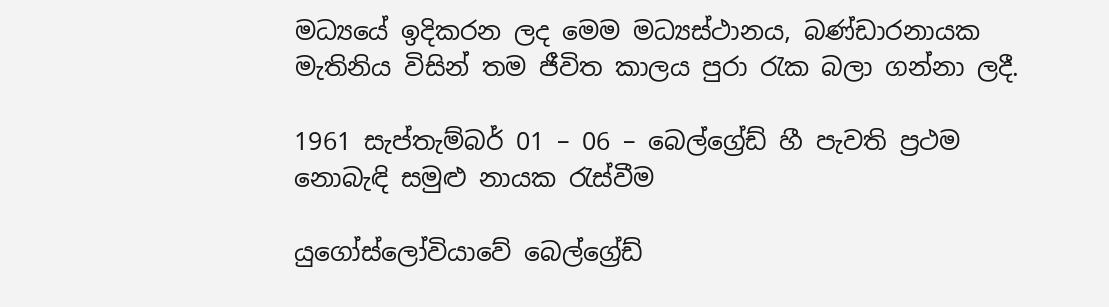මධ්‍යයේ ඉදිකරන ලද මෙම මධ්‍යස්ථානය, බණ්ඩාරනායක මැතිනිය විසින් තම ජීවිත කාලය පුරා රැක බලා ගන්නා ලදී.

1961 සැප්තැම්බර් 01 – 06 – බෙල්ග්‍රේඩ් හී පැවති ප්‍රථම නොබැඳි සමුළු නායක රැස්වීම

යුගෝස්ලෝවියාවේ බෙල්ග්‍රේඩ්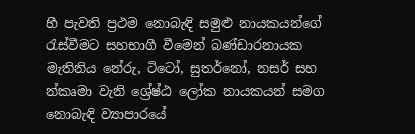හී පැවති ප්‍රථම නොබැඳි සමුළු නායකයන්ගේ රැස්වීමට සහභාගී වීමෙන් බණ්ඩාරනායක මැතිනිය නේරු, ටිටෝ, සුතර්නෝ, නසර් සහ න්කෘමා වැනි ශ්‍රේෂ්ඨ ලෝක නායකයන් සමග නොබැඳි ව්‍යාපාරයේ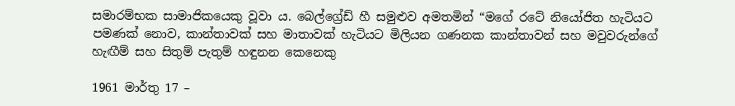සමාරම්භක සාමාජිකයෙකු වූවා ය. බෙල්ග්‍රේඩ් හී සමුළුව අමතමින් “මගේ රටේ නියෝජිත හැටියට පමණක් නොව, කාන්තාවක් සහ මාතාවක් හැටියට මිලියන ගණනක කාන්තාවන් සහ මවුවරුන්ගේ හැඟීම් සහ සිතුම් පැතුම් හඳුනන කෙනෙකු

1961 මාර්තු 17 –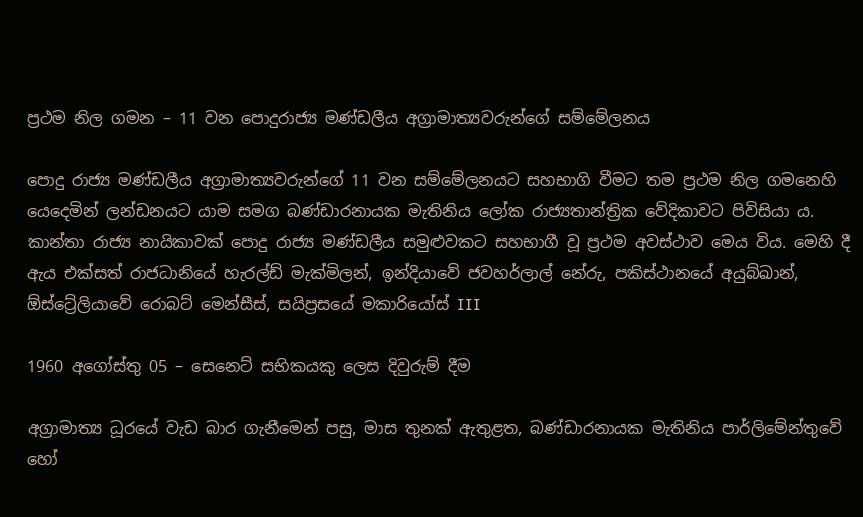ප්‍රථම නිල ගමන – 11 වන පොදුරාජ්‍ය මණ්ඩලීය අග්‍රාමාත්‍යවරුන්ගේ සම්මේලනය

පොදු රාජ්‍ය මණ්ඩලීය අග්‍රාමාත්‍යවරුන්ගේ 11 වන සම්මේලනයට සහභාගි වීමට තම ප්‍රථම නිල ගමනෙහි යෙදෙමින් ලන්ඩනයට යාම සමග බණ්ඩාරනායක මැතිනිය ලෝක රාජ්‍යතාන්ත්‍රික වේදිකාවට පිවිසියා ය. කාන්තා රාජ්‍ය නායිකාවක් පොදු රාජ්‍ය මණ්ඩලීය සමුළුවකට සහභාගී වූ ප්‍රථම අවස්ථාව මෙය විය. මෙහි දී ඇය එක්සත් රාජධානියේ හැරල්ඩ් මැක්මිලන්, ඉන්දියාවේ ජවහර්ලාල් නේරු, පකිස්ථානයේ අයුබ්ඛාන්, ඕස්ට්‍රේලියාවේ රොබට් මෙන්සීස්, සයිප්‍රසයේ මකාරියෝස් III

1960 අගෝස්තු 05 – සෙනෙට් සභිකයකු ලෙස දිවුරුම් දීම

අග්‍රාමාත්‍ය ධූරයේ වැඩ බාර ගැනීමෙන් පසු, මාස තුනක් ඇතුළත, බණ්ඩාරනායක මැතිනිය පාර්ලිමේන්තුවේ හෝ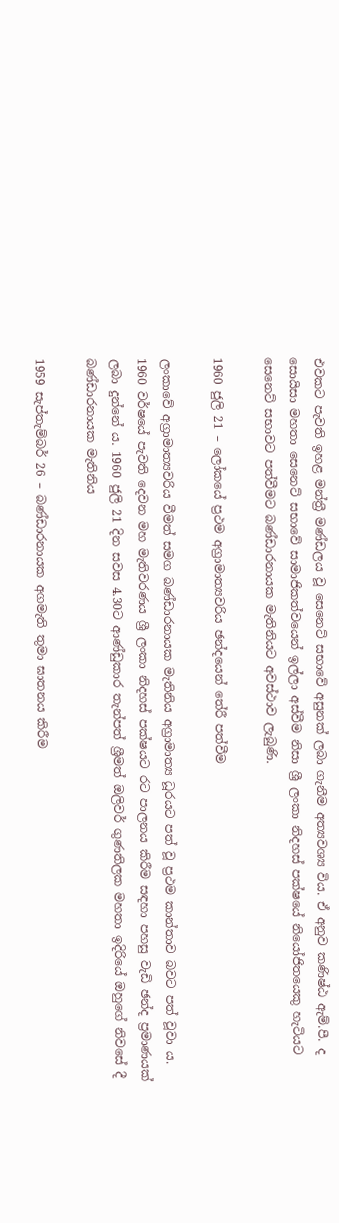එවකට පැවති ඉහළ මන්ත්‍රී මණ්ඩලය වූ සෙනෙට් සභාවේ අසුනක් ලබා ගැනීම අත්‍යවශ්‍ය විය. ඒ අනුව කණිෂ්ඨ ඇම්.පී. ද සොයිසා මහතා සෙනෙට් සභාවේ සාමාජිකත්වයෙන් ඉල්ලා අස්වීම නිසා ශ්‍රී ලංකා නිදහස් පක්ෂයේ නියෝජිතයෙකු හැටියට සෙනෙට් සභාවට පත්වීමට බණ්ඩාරනායක මැතිනියට අවස්ථාව ලැබුණි.

1960 ජුලි 21 – ලෝකයේ ප්‍රථම අග්‍රාමාත්‍යවරිය ඡන්දයෙන් තේරී පත්වීම

ලංකාවේ අග්‍රාමාත්‍යවරිය වීමත් සමග බණ්ඩාරනායක මැතිනිය අග්‍රාමාත්‍ය ධූරයට පත් වූ ප්‍රථම කාන්තාව බවට පත් වූවා ය. 1960 වර්ෂයේ පැවති දෙවන මහ මැතිවරණය ශ්‍රී ලංකා නිදහස් පක්ෂයට ර‍ට පාලනය කිරීම සඳහා පහසු වැඩි ඡන්ද ප්‍රමාණයක් ලබා දුන්නේ ය. 1960 ජුලි 21 දින සවස 4.30ට ආණ්ඩුකාර තැන්පත් ශ්‍රීමත් ඔලිවර් ගුණතිලක මහතා ඉදිරියේ ඔහුගේ නිවසේ දී බණ්ඩාරනායක මැතිනිය

1959 සැප්තැම්බර් 26 – බණ්ඩාරනායක අගමැති තුමා ඝාතනය කිරීම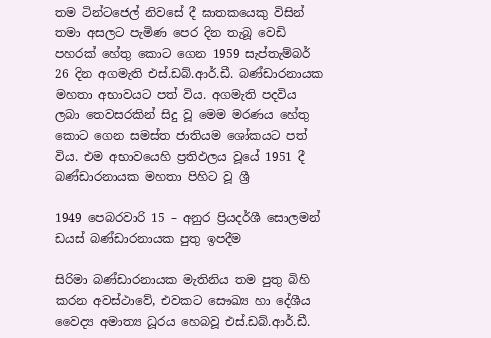තම ටින්ටජෙල් නිවසේ දී ඝාතකයෙකු විසින් තමා අසලට පැමිණ පෙර දින තැබූ වෙඩි පහරක් හේතු කොට ගෙන 1959 සැප්තැම්බර් 26 දින අගමැති එස්.ඩබ්.ආර්.ඩී. බණ්ඩාරනායක මහතා අභාවයට පත් විය. අගමැති පදවිය ලබා තෙවසරකින් සිදු වූ මෙම මරණය හේතු කොට ගෙන සමස්ත ජාතියම ශෝකයට පත් විය. එම අභාවයෙහි ප්‍රතිඵලය වූයේ 1951 දී බණ්ඩාරනායක මහතා පිහිට වූ ශ්‍රී

1949 පෙබරවාරි 15 – අනුර ප්‍රියදර්ශී සොලමන් ඩයස් බණ්ඩාරනායක පුතු ඉපදීම

සිරිමා බණ්ඩාරනායක මැතිනිය තම පුතු බිහි කරන අවස්ථාවේ, එවකට සෞඛ්‍ය හා දේශීය වෛද්‍ය අමාත්‍ය ධූරය හෙබවූ එස්.ඩබ්.ආර්.ඩී.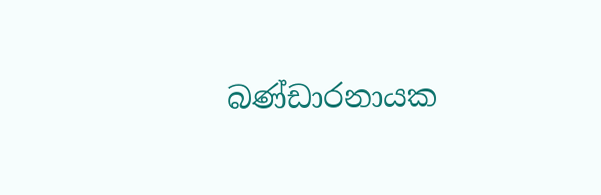බණ්ඩාරනායක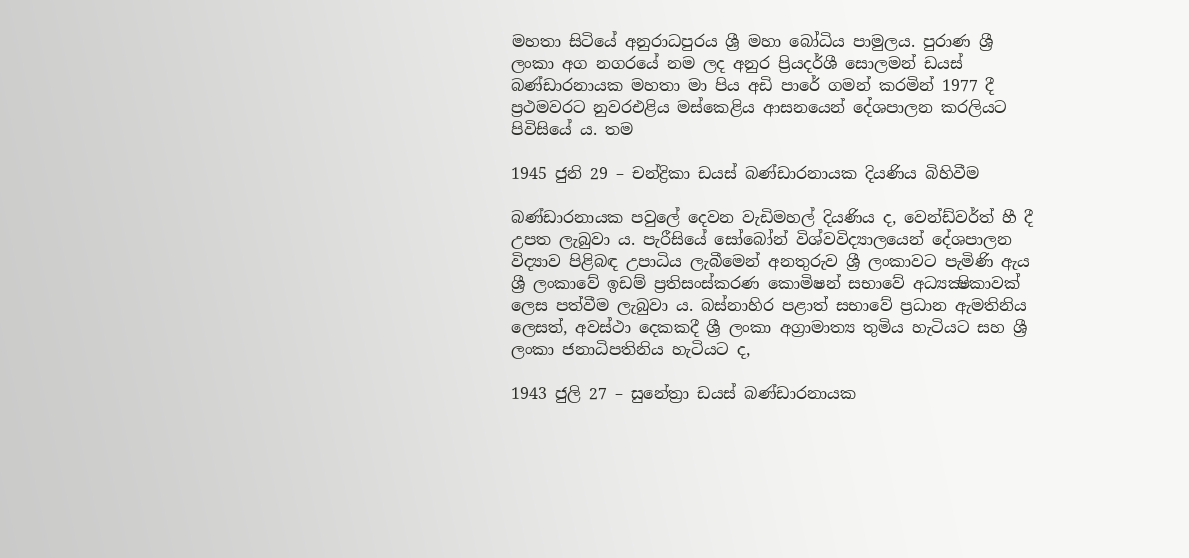මහතා සිටියේ අනුරාධපුරය ශ්‍රී මහා බෝධිය පාමුලය. පුරාණ ශ්‍රී ලංකා අග නගරයේ නම ලද අනුර ප්‍රියදර්ශී සොලමන් ඩයස් බණ්ඩාරනායක මහතා මා පිය අඩි පාරේ ගමන් කරමින් 1977 දී ප්‍රථමවරට නුවරඑළිය මස්කෙළිය ආසනයෙන් දේශපාලන කරලියට පිවිසියේ ය. තම

1945 ජුනි 29 – චන්ද්‍රිකා ඩයස් බණ්ඩාරනායක දියණිය බිහිවීම

බණ්ඩාරනායක පවුලේ දෙවන වැඩිමහල් දියණිය ද, වෙන්ඩ්වර්ත් හී දී උපත ලැබුවා ය. පැරීසියේ සෝබෝන් විශ්වවිද්‍යාලයෙන් දේශපාලන විද්‍යාව පිළිබඳ උපාධිය ලැබීමෙන් අනතුරුව ශ්‍රී ලංකාවට පැමිණි ඇය ශ්‍රී ලංකාවේ ඉඩම් ප්‍රතිසංස්කරණ කොමිෂන් සභාවේ අධ්‍යක්‍ෂිකාවක් ලෙස පත්වීම ලැබුවා ය. බස්නාහිර පළාත් සභාවේ ප්‍රධාන ඇමතිනිය ලෙසත්, අවස්ථා දෙකකදී ශ්‍රී ලංකා අග්‍රාමාත්‍ය තුමිය හැටියට සහ ශ්‍රී ලංකා ජනාධිපතිනිය හැටියට ද,

1943 ජුලි 27 – සුනේත්‍රා ඩයස් බණ්ඩාරනායක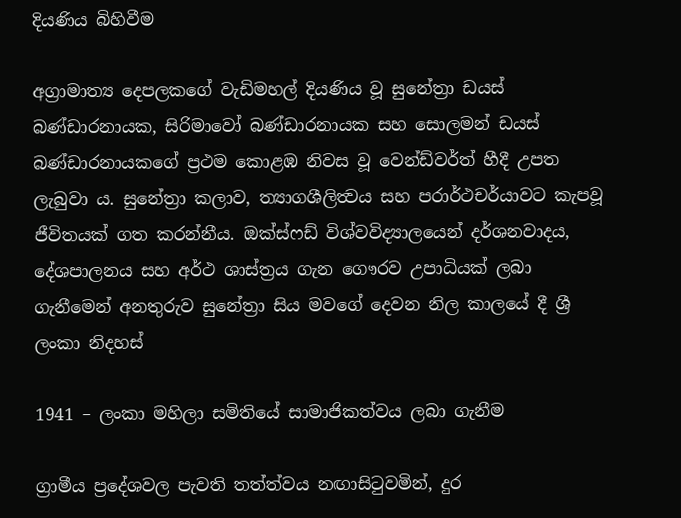දියණිය බිහිවීම

අග්‍රාමාත්‍ය දෙපලකගේ වැඩිමහල් දියණිය වූ සුනේත්‍රා ඩයස් බණ්ඩාරනායක, සිරිමාවෝ බණ්ඩාරනායක සහ සොලමන් ඩයස් බණ්ඩාරනායකගේ ප්‍රථම කොළඹ නිවස වූ වෙන්ඩ්වර්ත් හීදී උපත ලැබුවා ය. සුනේත්‍රා කලාව, ත්‍යාගශීලිත්‍වය සහ පරාර්ථචර්යාවට කැපවූ ජීවිතයක් ගත කරන්නීය. ඔක්ස්ෆඩ් විශ්වවිද්‍යාලයෙන් දර්ශනවාදය, දේශපාලනය සහ අර්ථ ශාස්ත්‍රය ගැන ගෞරව උපාධියක් ලබා ගැනීමෙන් අනතුරුව සුනේත්‍රා සිය මවගේ දෙවන නිල කාලයේ දී ශ්‍රී ලංකා නිදහස්

1941 – ලංකා මහිලා සමිතියේ සාමාජිකත්වය ලබා ගැනීම

ග්‍රාමීය ප්‍රදේශවල පැවති තත්ත්වය නඟාසිටුවමින්, දුර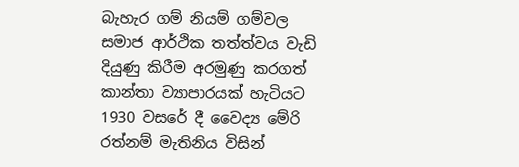බැහැර ගම් නියම් ගම්වල සමාජ ආර්ථික තත්ත්වය වැඩි දියුණු කිරීම අරමුණු කරගත් කාන්තා ව්‍යාපාරයක් හැටියට 1930 වසරේ දී වෛද්‍ය මේරි රත්නම් මැතිනිය විසින්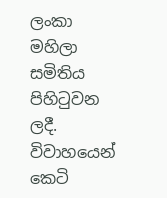ලංකා මහිලා සමිතිය පිහිටුවන ලදී. විවාහයෙන් කෙටි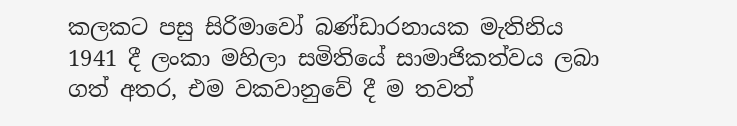කලකට පසු සිරිමාවෝ බණ්ඩාරනායක මැතිනිය 1941 දී ලංකා මහිලා සමිතියේ සාමාජිකත්වය ලබා ගත් අතර, එම වකවානුවේ දී ම තවත්